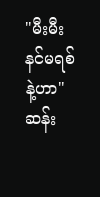"မီးမီး နင်မရစ်နဲ့ဟာ"
ဆန်း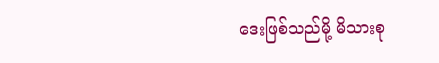ဒေးဖြစ်သည်မို့ မိသားစု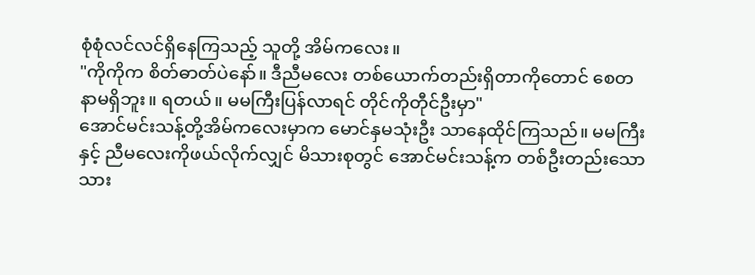စုံစုံလင်လင်ရှိနေကြသည့် သူတို့ အိမ်ကလေး။
"ကိုကိုက စိတ်ဓာတ်ပဲနော်။ ဒီညီမလေး တစ်ယောက်တည်းရှိတာကိုတောင် စေတနာမရှိဘူး။ ရတယ်။ မမကြီးပြန်လာရင် တိုင်ကိုတီုင်ဦးမှာ"
အောင်မင်းသန့်တို့အိမ်ကလေးမှာက မောင်နှမသုံးဦး သာနေထိုင်ကြသည်။ မမကြီးနှင့် ညီမလေးကိုဖယ်လိုက်လျှင် မိသားစုတွင် အောင်မင်းသန့်က တစ်ဦးတည်းသော သား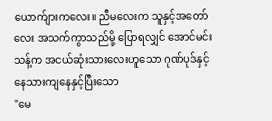ယောက်ျားကလေး။ ညီမလေးက သူနှင့်အတော်လေး အသက်ကွာသည်မို့ ပြောရလျှင် အောင်မင်းသန့်က အငယ်ဆုံးသားလေးဟူသော ဂုဏ်ပုဒ်နှင့် နေသားကျနေနှင့်ပြီးသော
"မေ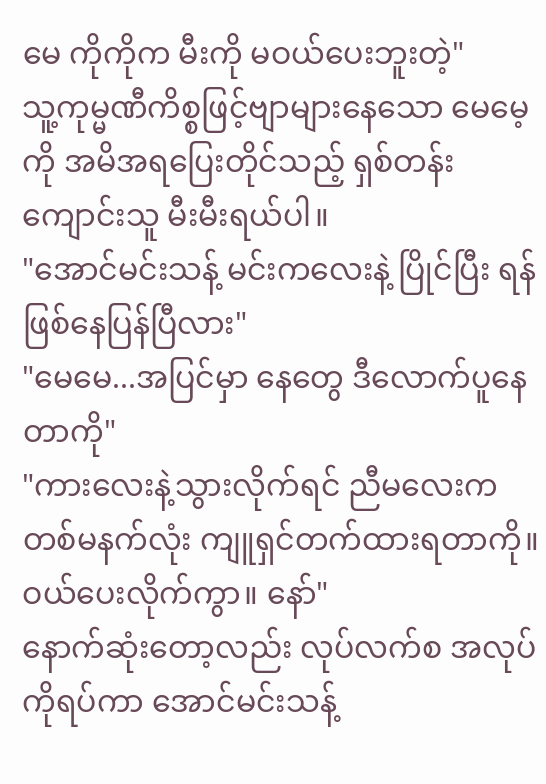မေ ကိုကိုက မီးကို မဝယ်ပေးဘူးတဲ့"
သူ့ကုမ္မဏီကိစ္စဖြင့်ဗျာများနေသော မေမေ့ကို အမိအရပြေးတိုင်သည့် ရှစ်တန်းကျောင်းသူ မီးမီးရယ်ပါ။
"အောင်မင်းသန့် မင်းကလေးနဲ့ ပြိုင်ပြီး ရန်ဖြစ်နေပြန်ပြီလား"
"မေမေ...အပြင်မှာ နေတွေ ဒီလောက်ပူနေတာကို"
"ကားလေးနဲ့သွားလိုက်ရင် ညီမလေးက တစ်မနက်လုံး ကျူရှင်တက်ထားရတာကို။ ဝယ်ပေးလိုက်ကွာ။ နော်"
နောက်ဆုံးတော့လည်း လုပ်လက်စ အလုပ်ကိုရပ်ကာ အောင်မင်းသန့်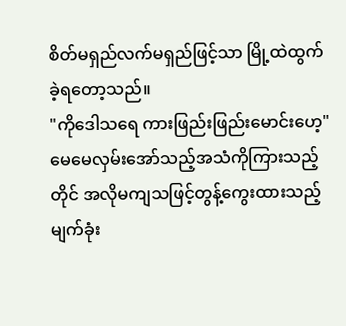စိတ်မရှည်လက်မရှည်ဖြင့်သာ မြို့ထဲထွက်ခဲ့ရတော့သည်။
"ကိုဒေါသရေ ကားဖြည်းဖြည်းမောင်းဟေ့"
မေမေလှမ်းအော်သည့်အသံကိုကြားသည့်တိုင် အလိုမကျသဖြင့်တွန့်ကွေးထားသည့် မျက်ခုံး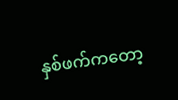နှစ်ဖက်ကတော့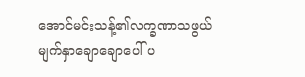အောင်မင်းသန့်၏လက္ခဏာသဖွယ် မျက်နှာချောချောပေါ် ပ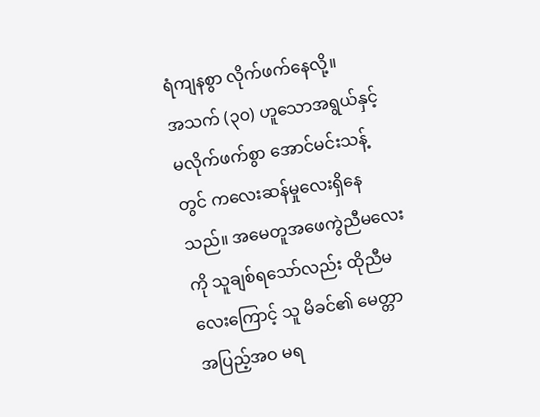ရံကျနစွာ လိုက်ဖက်နေလို့။
အသက် (၃၀) ဟူသောအရွယ်နှင့် မလိုက်ဖက်စွာ အောင်မင်းသန့်တွင် ကလေးဆန်မှုလေးရှိနေသည်။ အမေတူအဖေကွဲညီမလေးကို သူချစ်ရသော်လည်း ထိုညီမလေးကြောင့် သူ မိခင်၏ မေတ္တာ အပြည့်အဝ မရ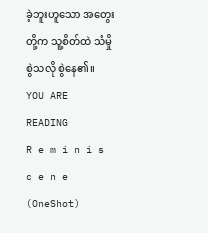ခဲ့ဘူးဟူသော အတွေးတို့က သူ့စိတ်ထဲ သံမှိုစွဲသလို စွဲနေ၏။
YOU ARE READING
R e m i n i s c e n e (OneShot)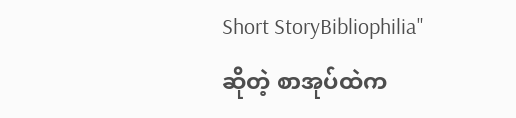Short StoryBibliophilia" ဆိုတဲ့ စာအုပ်ထဲက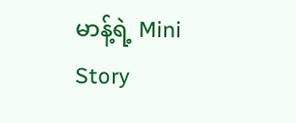မာန့်ရဲ့ Mini Story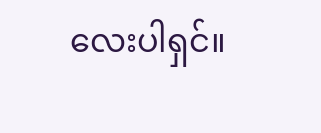လေးပါရှင်။